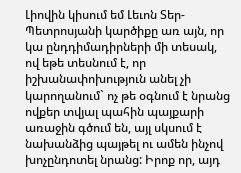Լիովին կիսում եմ Լեւոն Տեր-Պետրոսյանի կարծիքը առ այն, որ կա ընդդիմադիրների մի տեսակ, ով եթե տեսնում է, որ իշխանափոխություն անել չի կարողանում` ոչ թե օգնում է նրանց ովքեր տվյալ պահին պայքարի առաջին գծում են, այլ սկսում է նախանձից պայթել ու ամեն ինչով խոչընդոտել նրանց: Իրոք որ, այդ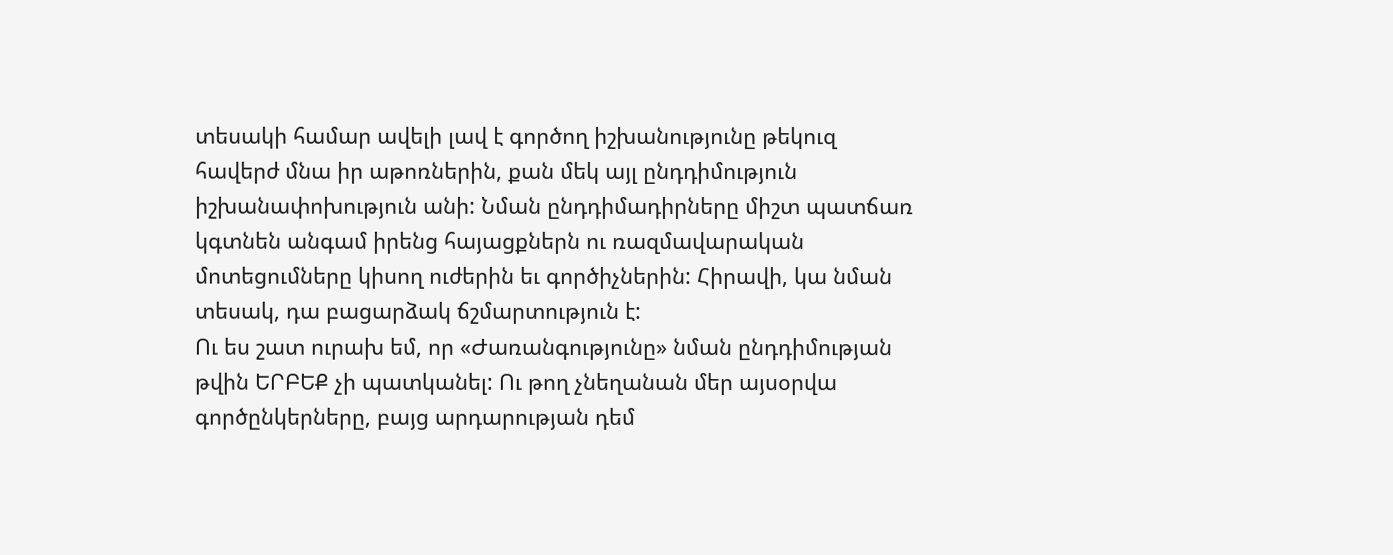տեսակի համար ավելի լավ է գործող իշխանությունը թեկուզ հավերժ մնա իր աթոռներին, քան մեկ այլ ընդդիմություն իշխանափոխություն անի: Նման ընդդիմադիրները միշտ պատճառ կգտնեն անգամ իրենց հայացքներն ու ռազմավարական մոտեցումները կիսող ուժերին եւ գործիչներին: Հիրավի, կա նման տեսակ, դա բացարձակ ճշմարտություն է:
Ու ես շատ ուրախ եմ, որ «Ժառանգությունը» նման ընդդիմության թվին ԵՐԲԵՔ չի պատկանել: Ու թող չնեղանան մեր այսօրվա գործընկերները, բայց արդարության դեմ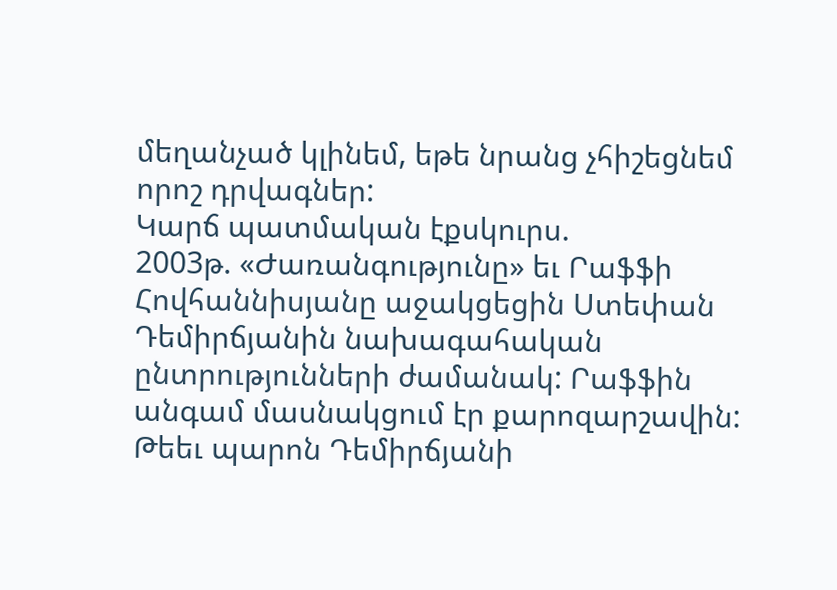մեղանչած կլինեմ, եթե նրանց չհիշեցնեմ որոշ դրվագներ:
Կարճ պատմական էքսկուրս.
2003թ. «Ժառանգությունը» եւ Րաֆֆի Հովհաննիսյանը աջակցեցին Ստեփան Դեմիրճյանին նախագահական ընտրությունների ժամանակ: Րաֆֆին անգամ մասնակցում էր քարոզարշավին: Թեեւ պարոն Դեմիրճյանի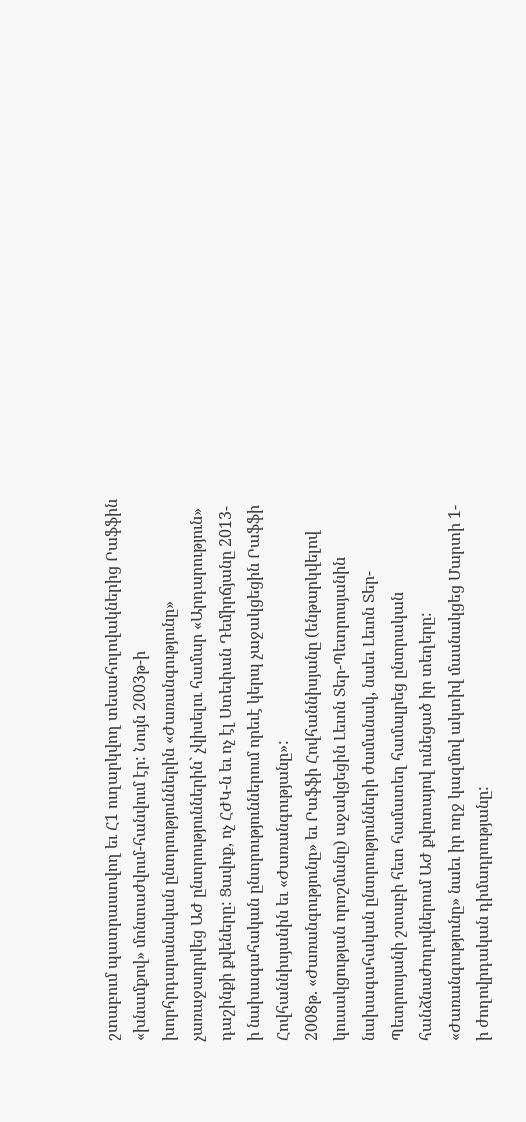շտաբում պատրաստվող եւ Հ1 ուղարկվող տեսահոլովակներից Րաֆֆին «խնամքով» մոնտաժվում-հանվում էր: Նույն 2003թ-ի խորհրդարանական ընտրություններին «Ժառանգությունը» չառաջադրվեց ԱԺ ընտրություններին` չկիսելու համար «Արդարություն» դաշինքի քվեները: Ցավոք, ոչ ՀԺԿ-ն եւ ոչ էլ Ստեփան Դեմիրճյանը 2013-ի նախագահական ընտրություններում որեւէ կերպ չաջակցեցին Րաֆֆի Հովհաննիսյանին եւ «Ժառանգությանը»:
2008թ. «Ժառանգությունը» եւ Րաֆֆի Հովհաննիսյանը (ենթարկվելով կուսակցության որոշմանը) աջակցեցին Լեւոն Տեր-Պետրոսյանին նախագահական ընտրությունների ժամանակ, նաեւ Լեւոն Տեր-Պետրոսյանի շտաբի հետ համատեղ համալրեց ընտրական հանձնաժողովներում ԱԺ քվոտայով ունեցած իր տեղերը: «Ժառանգությունը» նաեւ իր ողջ կազմով ակտիվ մասնակցեց Մարտի 1-ի ժողովրդական դիմադրությանը: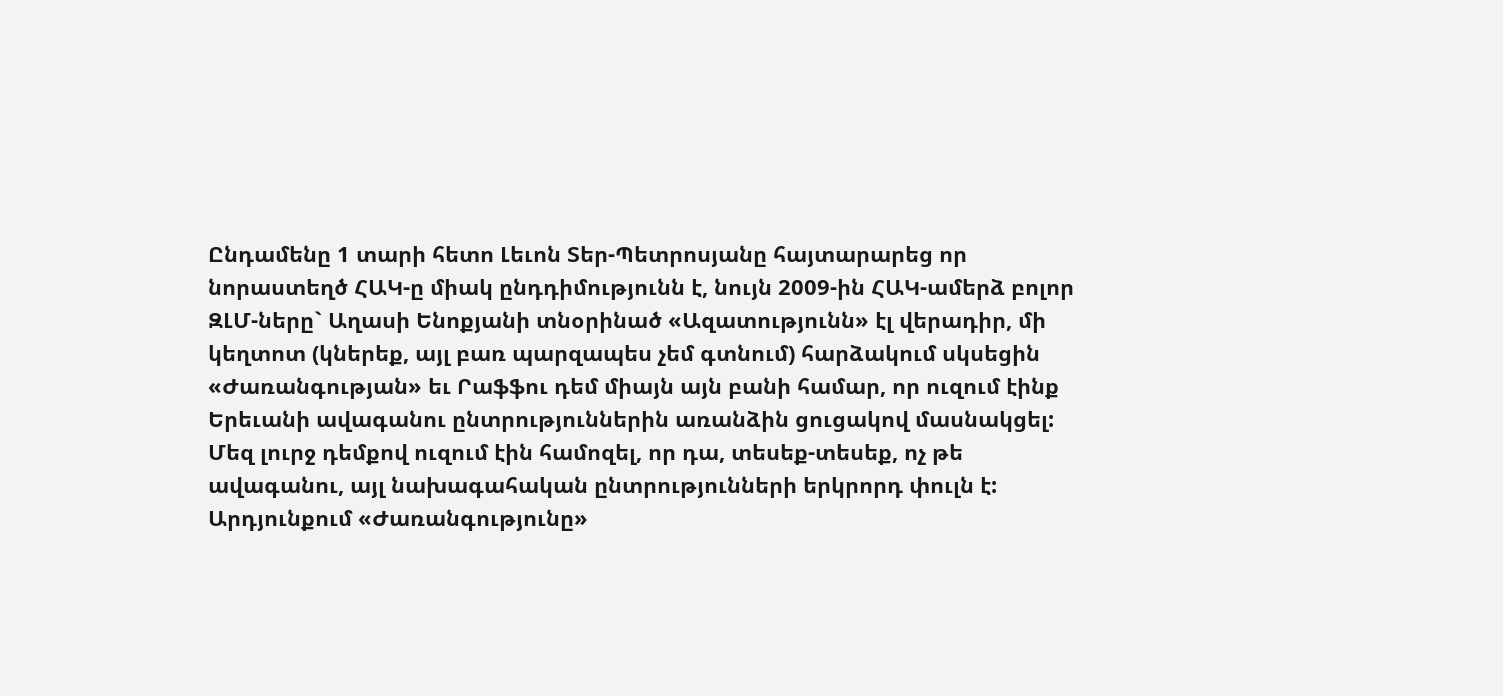Ընդամենը 1 տարի հետո Լեւոն Տեր-Պետրոսյանը հայտարարեց որ նորաստեղծ ՀԱԿ-ը միակ ընդդիմությունն է, նույն 2009-ին ՀԱԿ-ամերձ բոլոր ԶԼՄ-ները` Աղասի Ենոքյանի տնօրինած «Ազատությունն» էլ վերադիր, մի կեղտոտ (կներեք, այլ բառ պարզապես չեմ գտնում) հարձակում սկսեցին «Ժառանգության» եւ Րաֆֆու դեմ միայն այն բանի համար, որ ուզում էինք Երեւանի ավագանու ընտրություններին առանձին ցուցակով մասնակցել: Մեզ լուրջ դեմքով ուզում էին համոզել, որ դա, տեսեք-տեսեք, ոչ թե ավագանու, այլ նախագահական ընտրությունների երկրորդ փուլն է: Արդյունքում «Ժառանգությունը»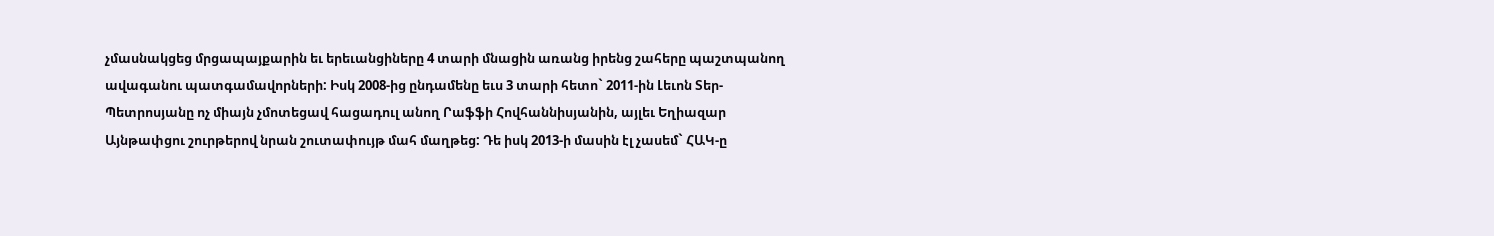չմասնակցեց մրցապայքարին եւ երեւանցիները 4 տարի մնացին առանց իրենց շահերը պաշտպանող ավագանու պատգամավորների: Իսկ 2008-ից ընդամենը եւս 3 տարի հետո` 2011-ին Լեւոն Տեր-Պետրոսյանը ոչ միայն չմոտեցավ հացադուլ անող Րաֆֆի Հովհաննիսյանին, այլեւ Եղիազար Այնթափցու շուրթերով նրան շուտափույթ մահ մաղթեց: Դե իսկ 2013-ի մասին էլ չասեմ` ՀԱԿ-ը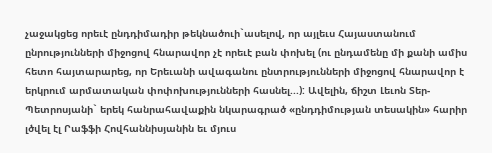չաջակցեց որեւէ ընդդիմադիր թեկնածուի`ասելով, որ այլեւս Հայաստանում ընրությունների միջոցով հնարավոր չէ որեւէ բան փոխել (ու ընդամենը մի քանի ամիս հետո հայտարարեց, որ Երեւանի ավագանու ընտրությունների միջոցով հնարավոր է երկրում արմատական փոփոխությունների հասնել...): Ավելին, ճիշտ Լեւոն Տեր-Պետրոսյանի` երեկ հանրահավաքին նկարագրած «ընդդիմության տեսակին» հարիր լծվել էլ Րաֆֆի Հովհաննիսյանին եւ մյուս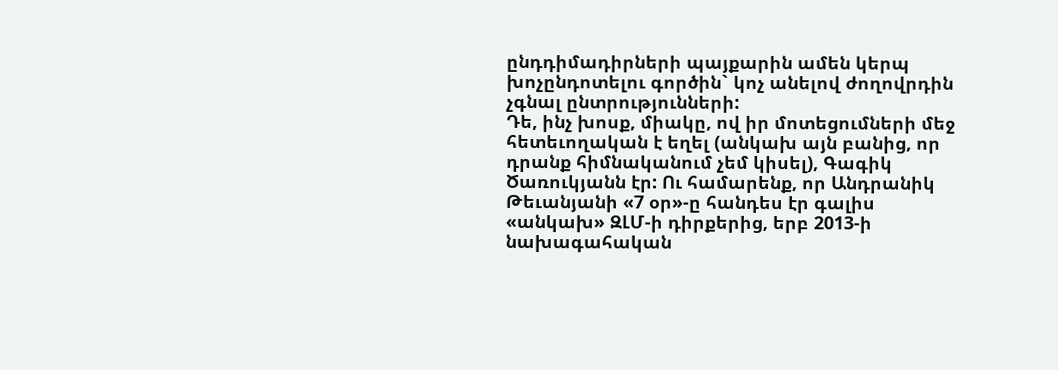ընդդիմադիրների պայքարին ամեն կերպ խոչընդոտելու գործին` կոչ անելով ժողովրդին չգնալ ընտրությունների:
Դե, ինչ խոսք, միակը, ով իր մոտեցումների մեջ հետեւողական է եղել (անկախ այն բանից, որ դրանք հիմնականում չեմ կիսել), Գագիկ Ծառուկյանն էր: Ու համարենք, որ Անդրանիկ Թեւանյանի «7 օր»-ը հանդես էր գալիս «անկախ» ԶԼՄ-ի դիրքերից, երբ 2013-ի նախագահական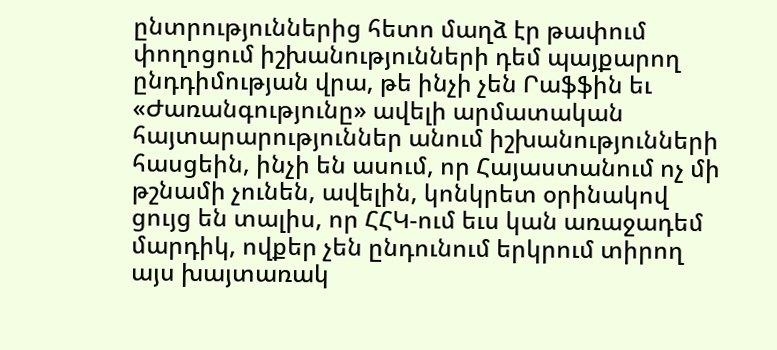ընտրություններից հետո մաղձ էր թափում փողոցում իշխանությունների դեմ պայքարող ընդդիմության վրա, թե ինչի չեն Րաֆֆին եւ «Ժառանգությունը» ավելի արմատական հայտարարություններ անում իշխանությունների հասցեին, ինչի են ասում, որ Հայաստանում ոչ մի թշնամի չունեն, ավելին, կոնկրետ օրինակով ցույց են տալիս, որ ՀՀԿ-ում եւս կան առաջադեմ մարդիկ, ովքեր չեն ընդունում երկրում տիրող այս խայտառակ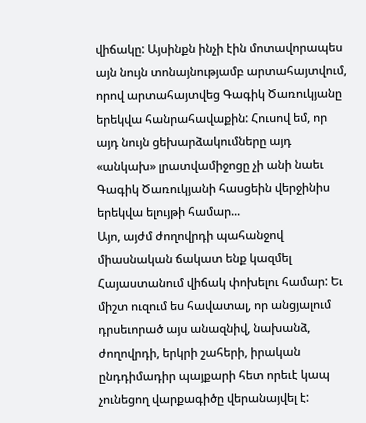վիճակը: Այսինքն ինչի էին մոտավորապես այն նույն տոնայնությամբ արտահայտվում, որով արտահայտվեց Գագիկ Ծառուկյանը երեկվա հանրահավաքին: Հուսով եմ, որ այդ նույն ցեխարձակումները այդ «անկախ» լրատվամիջոցը չի անի նաեւ Գագիկ Ծառուկյանի հասցեին վերջինիս երեկվա ելույթի համար...
Այո, այժմ ժողովրդի պահանջով միասնական ճակատ ենք կազմել Հայաստանում վիճակ փոխելու համար: Եւ միշտ ուզում ես հավատալ, որ անցյալում դրսեւորած այս անազնիվ, նախանձ, ժողովրդի, երկրի շահերի, իրական ընդդիմադիր պայքարի հետ որեւէ կապ չունեցող վարքագիծը վերանայվել է: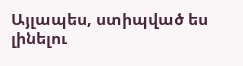Այլապես, ստիպված ես լինելու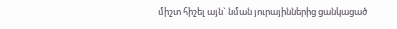միշտ հիշել այն` նման յուրայիններից ցանկացած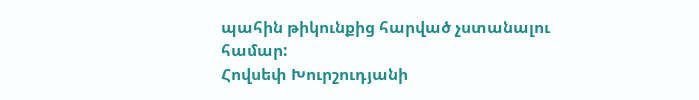պահին թիկունքից հարված չստանալու համար:
Հովսեփ Խուրշուդյանի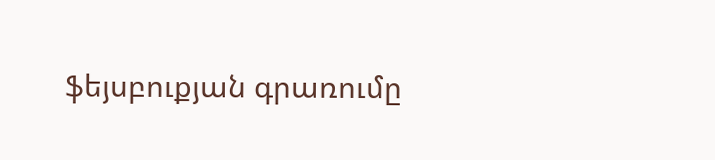ֆեյսբուքյան գրառումը